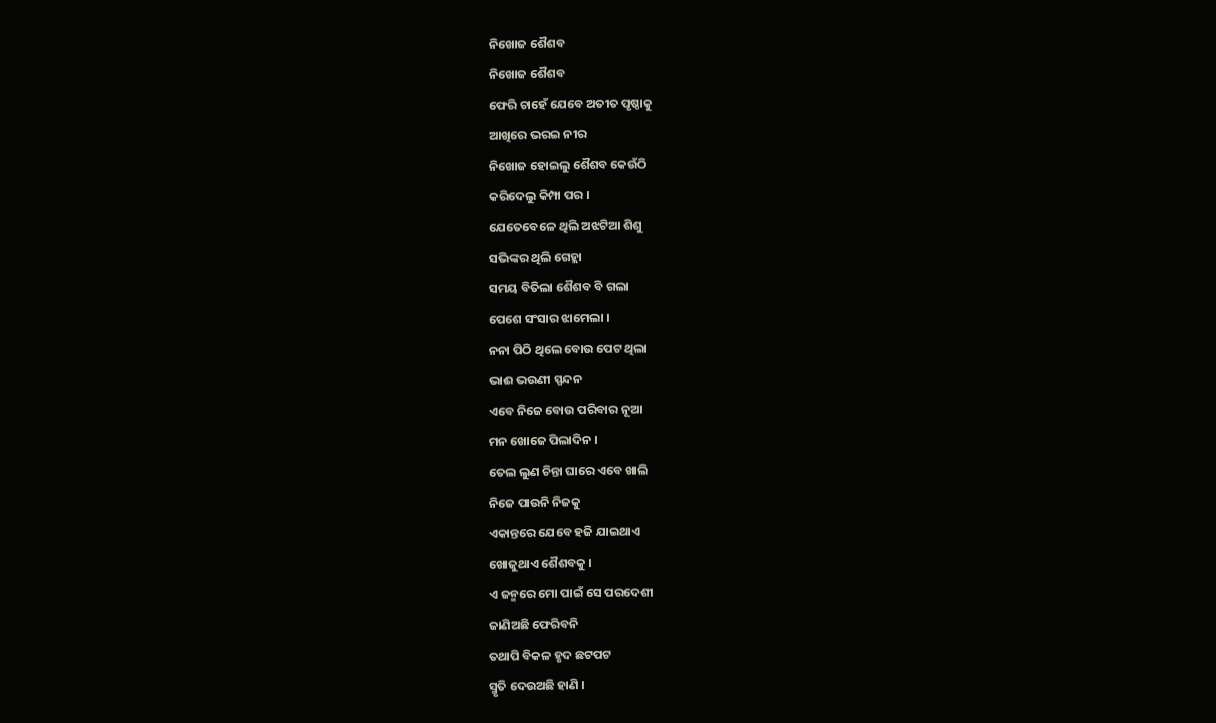ନିଖୋଜ ଶୈଶବ
ନିଖୋଜ ଶୈଶବ
ଫେରି ଚାହେଁ ଯେବେ ଅତୀତ ପୃଷ୍ଠାକୁ
ଆଖିରେ ଭରଇ ନୀର
ନିଖୋଜ ହୋଇଲୁ ଶୈଶବ କେଉଁଠି
କରିଦେଲୁ କିମ୍ପା ପର ।
ଯେତେବେଳେ ଥିଲି ଅଝଟିଆ ଶିଶୁ
ସଭିଙ୍କର ଥିଲି ଗେହ୍ଲା
ସମୟ ବିତିଲା ଶୈଶବ ବି ଗଲା
ପେଶେ ସଂସାର ଝାମେଲା ।
ନନା ପିଠି ଥିଲେ ବୋଉ ପେଟ ଥିଲା
ଭାଈ ଭଉଣୀ ସ୍ପନ୍ଦନ
ଏବେ ନିଜେ ବୋଉ ପରିବାର ନୂଆ
ମନ ଖୋଜେ ପିଲାଦିନ ।
ତେଲ ଲୁଣ ଚିନ୍ତା ଘାରେ ଏବେ ଖାଲି
ନିଜେ ପାଉନି ନିଜକୁ
ଏକାନ୍ତରେ ଯେବେ ହଜି ଯାଇଥାଏ
ଖୋଜୁଥାଏ ଶୈଶବକୁ ।
ଏ ଜନ୍ମରେ ମୋ ପାଇଁ ସେ ପରଦେଶୀ
ଜାଣିଅଛି ଫେରିବନି
ତଥାପି ବିକଳ ହୃଦ ଛଟପଟ
ସ୍ମୃତି ଦେଉଅଛି ହାଣି ।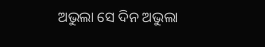ଅଭୁଲା ସେ ଦିନ ଅଭୁଲା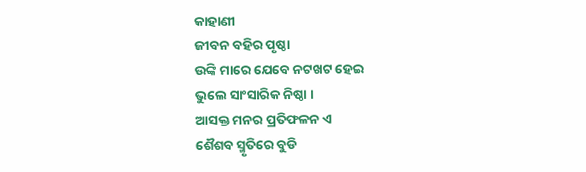କାହାଣୀ
ଜୀବନ ବହିର ପୃଷ୍ଠା
ଉଙ୍କି ମାରେ ଯେବେ ନଟଖଟ ହେଇ
ଭୁଲେ ସାଂସାରିକ ନିଷ୍ଠା ।
ଆସକ୍ତ ମନର ପ୍ରତିଫଳନ ଏ
ଶୈଶବ ସ୍ମୃତିରେ ବୁଡି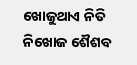ଖୋଜୁଥାଏ ନିତି ନିଖୋଜ ଶୈଶବ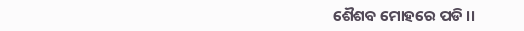ଶୈଶବ ମୋହରେ ପଡି ।।